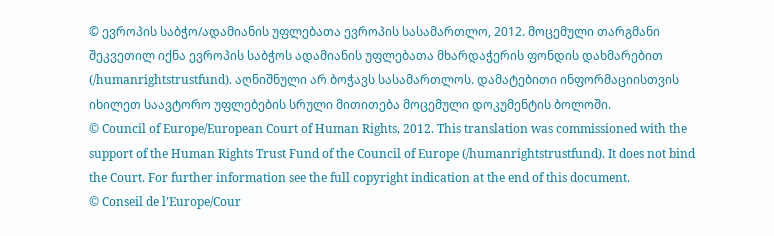© ევროპის საბჭო/ადამიანის უფლებათა ევროპის სასამართლო, 2012. მოცემული თარგმანი შეკვეთილ იქნა ევროპის საბჭოს ადამიანის უფლებათა მხარდაჭერის ფონდის დახმარებით (/humanrightstrustfund). აღნიშნული არ ბოჭავს სასამართლოს. დამატებითი ინფორმაციისთვის იხილეთ საავტორო უფლებების სრული მითითება მოცემული დოკუმენტის ბოლოში.
© Council of Europe/European Court of Human Rights, 2012. This translation was commissioned with the support of the Human Rights Trust Fund of the Council of Europe (/humanrightstrustfund). It does not bind the Court. For further information see the full copyright indication at the end of this document.
© Conseil de l’Europe/Cour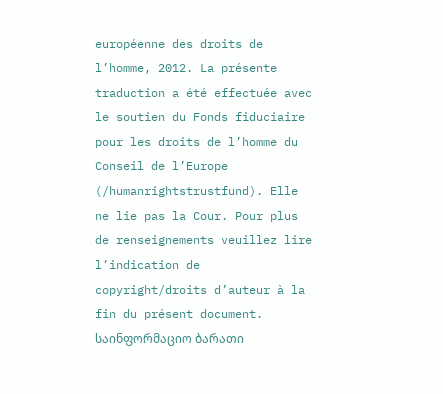européenne des droits de l’homme, 2012. La présente traduction a été effectuée avec le soutien du Fonds fiduciaire pour les droits de l’homme du Conseil de l’Europe (/humanrightstrustfund). Elle ne lie pas la Cour. Pour plus de renseignements veuillez lire l’indication de copyright/droits d’auteur à la fin du présent document.
საინფორმაციო ბარათი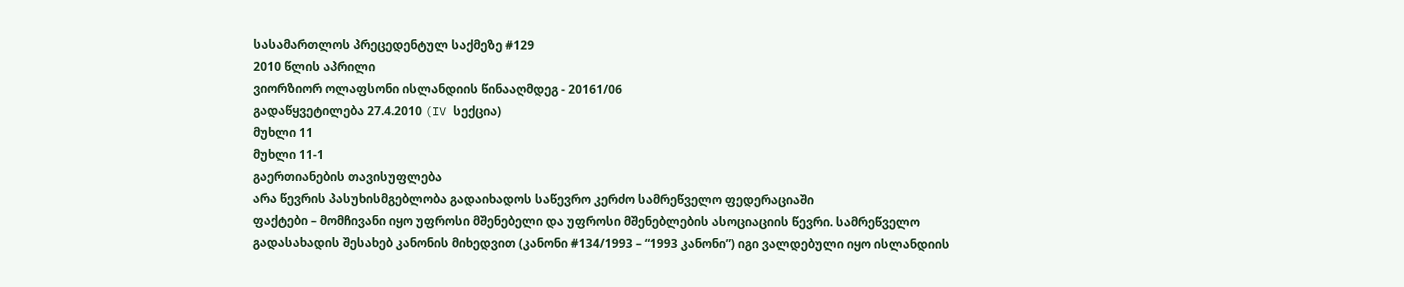სასამართლოს პრეცედენტულ საქმეზე #129
2010 წლის აპრილი
ვიორზიორ ოლაფსონი ისლანდიის წინააღმდეგ - 20161/06
გადაწყვეტილება 27.4.2010 (IV სექცია)
მუხლი 11
მუხლი 11-1
გაერთიანების თავისუფლება
არა წევრის პასუხისმგებლობა გადაიხადოს საწევრო კერძო სამრეწველო ფედერაციაში
ფაქტები – მომჩივანი იყო უფროსი მშენებელი და უფროსი მშენებლების ასოციაციის წევრი. სამრეწველო გადასახადის შესახებ კანონის მიხედვით (კანონი #134/1993 – “1993 კანონი”) იგი ვალდებული იყო ისლანდიის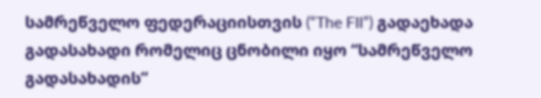სამრეწველო ფედერაციისთვის (“The FII”) გადაეხადა გადასახადი რომელიც ცნობილი იყო “სამრეწველო გადასახადის”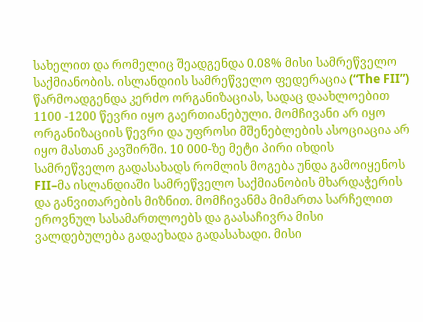სახელით და რომელიც შეადგენდა 0.08% მისი სამრეწველო საქმიანობის. ისლანდიის სამრეწველო ფედერაცია (“The FII”) წარმოადგენდა კერძო ორგანიზაციას, სადაც დაახლოებით 1100 -1200 წევრი იყო გაერთიანებული. მომჩივანი არ იყო ორგანიზაციის წევრი და უფროსი მშენებლების ასოციაცია არ იყო მასთან კავშირში. 10 000-ზე მეტი პირი იხდის სამრეწველო გადასახადს რომლის მოგება უნდა გამოიყენოს FII–მა ისლანდიაში სამრეწველო საქმიანობის მხარდაჭერის და განვითარების მიზნით. მომჩივანმა მიმართა სარჩელით ეროვნულ სასამართლოებს და გაასაჩივრა მისი ვალდებულება გადაეხადა გადასახადი. მისი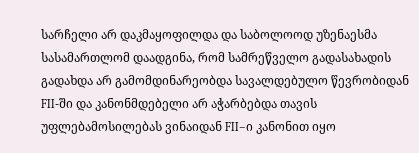სარჩელი არ დაკმაყოფილდა და საბოლოოდ უზენაესმა სასამართლომ დაადგინა, რომ სამრეწველო გადასახადის გადახდა არ გამომდინარეობდა სავალდებულო წევრობიდან FII-ში და კანონმდებელი არ აჭარბებდა თავის უფლებამოსილებას ვინაიდან FII–ი კანონით იყო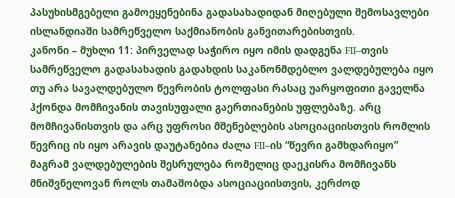პასუხისმგებელი გამოეყენებინა გადასახადიდან მიღებული შემოსავლები ისლანდიაში სამრეწველო საქმიანობის განვითარებისთვის.
კანონი – მუხლი 11: პირველად საჭირო იყო იმის დადგენა FII–თვის სამრეწველო გადასახადის გადახდის საკანონმდებლო ვალდებულება იყო თუ არა სავალდებულო წევრობის ტოლფასი რასაც უარყოფითი გაველნა ჰქონდა მომჩივანის თავისუფალი გაერთიანების უფლებაზე. არც მომჩივანისთვის და არც უფროსი მშენებლების ასოციაციისთვის რომლის წევრიც ის იყო არავის დაუტანებია ძალა FII–ის “წევრი გამხდარიყო” მაგრამ ვალდებულების შესრულება რომელიც დაეკისრა მომჩივანს მნიშვნელოვან როლს თამაშობდა ასოციაციისთვის, კერძოდ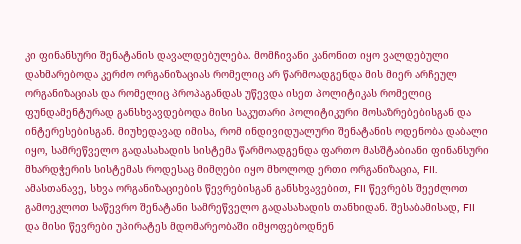კი ფინანსური შენატანის დავალდებულება. მომჩივანი კანონით იყო ვალდებული დახმარებოდა კერძო ორგანიზაციას რომელიც არ წარმოადგენდა მის მიერ არჩეულ ორგანიზაციას და რომელიც პროპაგანდას უწევდა ისეთ პოლიტიკას რომელიც ფუნდამენტურად განსხვავდებოდა მისი საკუთარი პოლიტიკური მოსაზრებებისგან და ინტერესებისგან. მიუხედავად იმისა, რომ ინდივიდუალური შენატანის ოდენობა დაბალი იყო, სამრეწველო გადასახადის სისტემა წარმოადგენდა ფართო მასშტაბიანი ფინანსური მხარდჭერის სისტემას როდესაც მიმღები იყო მხოლოდ ერთი ორგანიზაცია, FII. ამასთანავე, სხვა ორგანიზაციების წევრებისგან განსხვავებით, FII წევრებს შეეძლოთ გამოეკლოთ საწევრო შენატანი სამრეწველო გადასახადის თანხიდან. შესაბამისად, FII და მისი წევრები უპირატეს მდომარეობაში იმყოფებოდნენ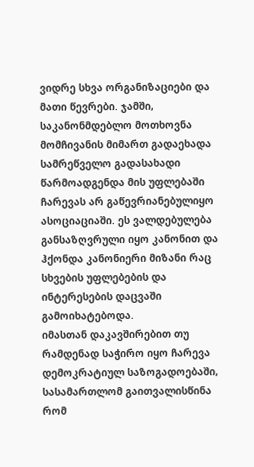ვიდრე სხვა ორგანიზაციები და მათი წევრები. ჯამში, საკანონმდებლო მოთხოვნა მომჩივანის მიმართ გადაეხადა სამრეწველო გადასახადი წარმოადგენდა მის უფლებაში ჩარევას არ გაწევრიანებულიყო ასოციაციაში. ეს ვალდებულება განსაზღვრული იყო კანონით და ჰქონდა კანონიერი მიზანი რაც სხვების უფლებების და ინტერესების დაცვაში გამოიხატებოდა.
იმასთან დაკავშირებით თუ რამდენად საჭირო იყო ჩარევა დემოკრატიულ საზოგადოებაში, სასამართლომ გაითვალისწინა რომ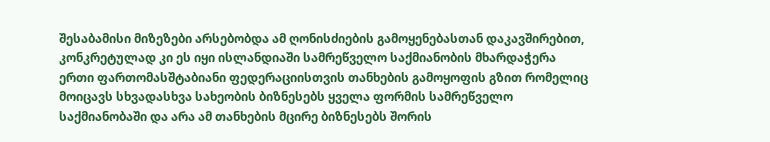შესაბამისი მიზეზები არსებობდა ამ ღონისძიების გამოყენებასთან დაკავშირებით, კონკრეტულად კი ეს იყი ისლანდიაში სამრეწველო საქმიანობის მხარდაჭერა ერთი ფართომასშტაბიანი ფედერაციისთვის თანხების გამოყოფის გზით რომელიც მოიცავს სხვადასხვა სახეობის ბიზნესებს ყველა ფორმის სამრეწველო საქმიანობაში და არა ამ თანხების მცირე ბიზნესებს შორის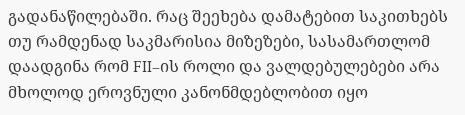გადანაწილებაში. რაც შეეხება დამატებით საკითხებს თუ რამდენად საკმარისია მიზეზები, სასამართლომ დაადგინა რომ FII–ის როლი და ვალდებულებები არა მხოლოდ ეროვნული კანონმდებლობით იყო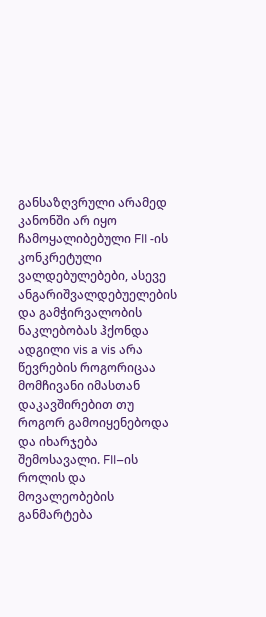განსაზღვრული არამედ კანონში არ იყო ჩამოყალიბებული FII -ის კონკრეტული ვალდებულებები, ასევე ანგარიშვალდებუელების და გამჭირვალობის ნაკლებობას ჰქონდა ადგილი vis a vis არა წევრების როგორიცაა მომჩივანი იმასთან დაკავშირებით თუ როგორ გამოიყენებოდა და იხარჯება შემოსავალი. FII–ის როლის და მოვალეობების განმარტება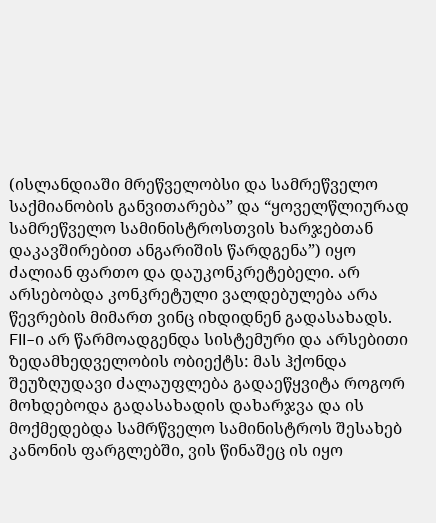(ისლანდიაში მრეწველობსი და სამრეწველო საქმიანობის განვითარება” და “ყოველწლიურად სამრეწველო სამინისტროსთვის ხარჯებთან დაკავშირებით ანგარიშის წარდგენა”) იყო ძალიან ფართო და დაუკონკრეტებელი. არ არსებობდა კონკრეტული ვალდებულება არა წევრების მიმართ ვინც იხდიდნენ გადასახადს. FII–ი არ წარმოადგენდა სისტემური და არსებითი ზედამხედველობის ობიექტს: მას ჰქონდა შეუზღუდავი ძალაუფლება გადაეწყვიტა როგორ მოხდებოდა გადასახადის დახარჯვა და ის მოქმედებდა სამრწველო სამინისტროს შესახებ კანონის ფარგლებში, ვის წინაშეც ის იყო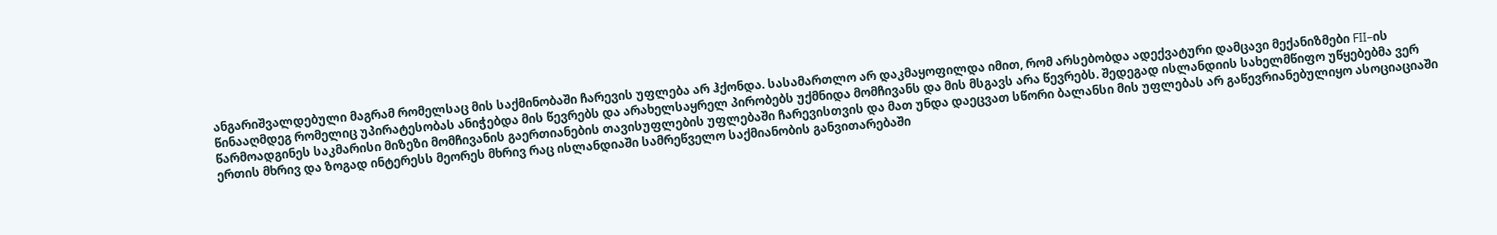ანგარიშვალდებული მაგრამ რომელსაც მის საქმინობაში ჩარევის უფლება არ ჰქონდა. სასამართლო არ დაკმაყოფილდა იმით, რომ არსებობდა ადექვატური დამცავი მექანიზმები FII–ის წინააღმდეგ რომელიც უპირატესობას ანიჭებდა მის წევრებს და არახელსაყრელ პირობებს უქმნიდა მომჩივანს და მის მსგავს არა წევრებს. შედეგად ისლანდიის სახელმწიფო უწყებებმა ვერ წარმოადგინეს საკმარისი მიზეზი მომჩივანის გაერთიანების თავისუფლების უფლებაში ჩარევისთვის და მათ უნდა დაეცვათ სწორი ბალანსი მის უფლებას არ გაწევრიანებულიყო ასოციაციაში ერთის მხრივ და ზოგად ინტერესს მეორეს მხრივ რაც ისლანდიაში სამრეწველო საქმიანობის განვითარებაში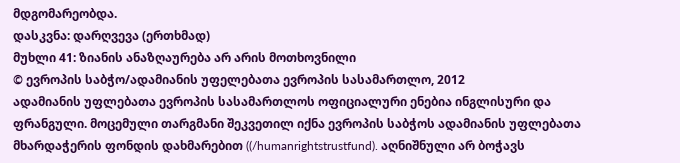მდგომარეობდა.
დასკვნა: დარღვევა (ერთხმად)
მუხლი 41: ზიანის ანაზღაურება არ არის მოთხოვნილი
© ევროპის საბჭო/ადამიანის უფელებათა ევროპის სასამართლო, 2012
ადამიანის უფლებათა ევროპის სასამართლოს ოფიციალური ენებია ინგლისური და ფრანგული. მოცემული თარგმანი შეკვეთილ იქნა ევროპის საბჭოს ადამიანის უფლებათა მხარდაჭერის ფონდის დახმარებით ((/humanrightstrustfund). აღნიშნული არ ბოჭავს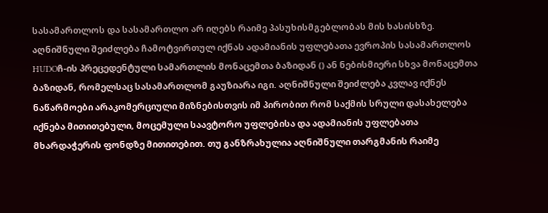სასამართლოს და სასამართლო არ იღებს რაიმე პასუხისმგებლობას მის ხასისხზე. აღნიშნული შეიძლება ჩამოტვირთულ იქნას ადამიანის უფლებათა ევროპის სასამართლოს HUDOჩ-ის პრეცედენტული სამართლის მონაცემთა ბაზიდან () ან ნებისმიერი სხვა მონაცემთა ბაზიდან, რომელსაც სასამართლომ გაუზიარა იგი. აღნიშნული შეიძლება კვლავ იქნეს ნაწარმოები არაკომერციული მიზნებისთვის იმ პირობით რომ საქმის სრული დასახელება იქნება მითითებული, მოცემული საავტორო უფლებისა და ადამიანის უფლებათა მხარდაჭერის ფონდზე მითითებით. თუ განზრახულია აღნიშნული თარგმანის რაიმე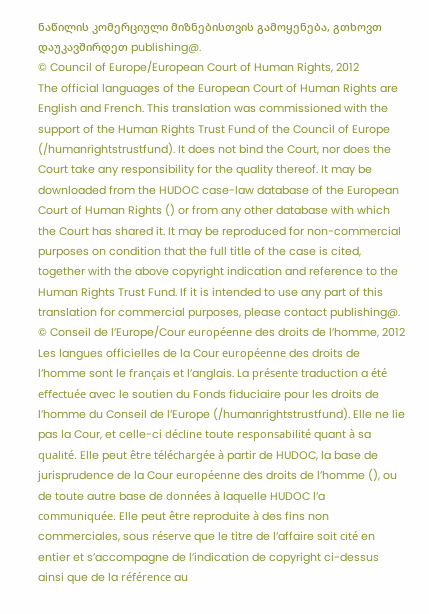ნაწილის კომერციული მიზნებისთვის გამოყენება, გთხოვთ დაუკავშირდეთ publishing@.
© Council of Europe/European Court of Human Rights, 2012
The official languages of the European Court of Human Rights are English and French. This translation was commissioned with the support of the Human Rights Trust Fund of the Council of Europe (/humanrightstrustfund). It does not bind the Court, nor does the Court take any responsibility for the quality thereof. It may be downloaded from the HUDOC case-law database of the European Court of Human Rights () or from any other database with which the Court has shared it. It may be reproduced for non-commercial purposes on condition that the full title of the case is cited, together with the above copyright indication and reference to the Human Rights Trust Fund. If it is intended to use any part of this translation for commercial purposes, please contact publishing@.
© Conseil de l’Europe/Cour européenne des droits de l’homme, 2012
Les langues officielles de la Cour européenne des droits de l’homme sont le français et l’anglais. La présente traduction a été effectuée avec le soutien du Fonds fiduciaire pour les droits de l’homme du Conseil de l’Europe (/humanrightstrustfund). Elle ne lie pas la Cour, et celle-ci décline toute responsabilité quant à sa qualité. Elle peut être téléchargée à partir de HUDOC, la base de jurisprudence de la Cour européenne des droits de l’homme (), ou de toute autre base de données à laquelle HUDOC l’a communiquée. Elle peut être reproduite à des fins non commerciales, sous réserve que le titre de l’affaire soit cité en entier et s’accompagne de l’indication de copyright ci-dessus ainsi que de la référence au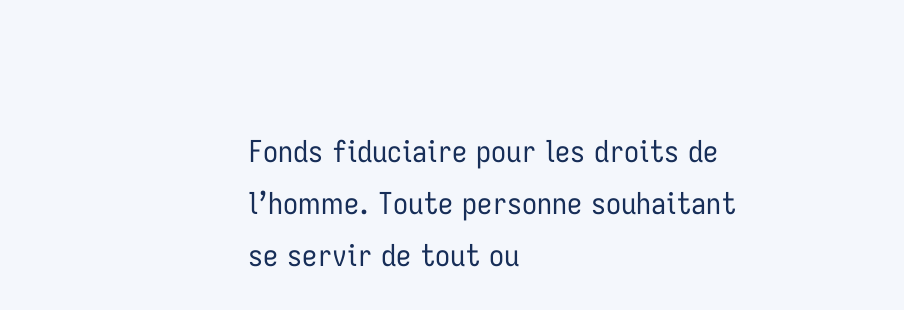Fonds fiduciaire pour les droits de l’homme. Toute personne souhaitant se servir de tout ou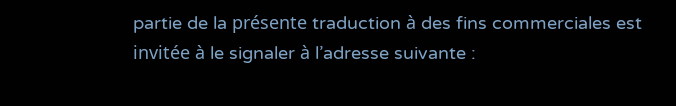partie de la présente traduction à des fins commerciales est invitée à le signaler à l’adresse suivante :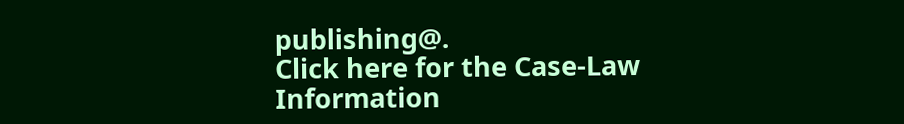publishing@.
Click here for the Case-Law Information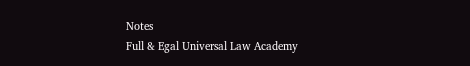Notes
Full & Egal Universal Law Academy